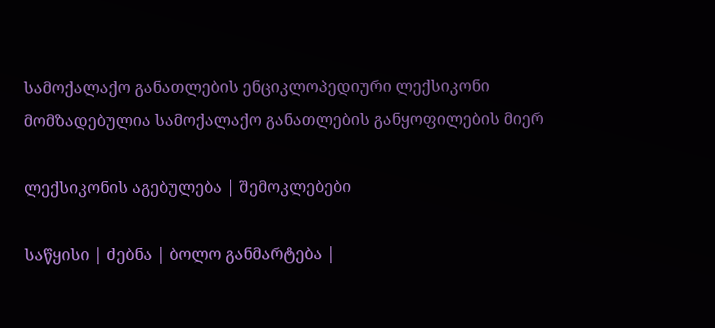სამოქალაქო განათლების ენციკლოპედიური ლექსიკონი
მომზადებულია სამოქალაქო განათლების განყოფილების მიერ

ლექსიკონის აგებულება | შემოკლებები

საწყისი | ძებნა | ბოლო განმარტება |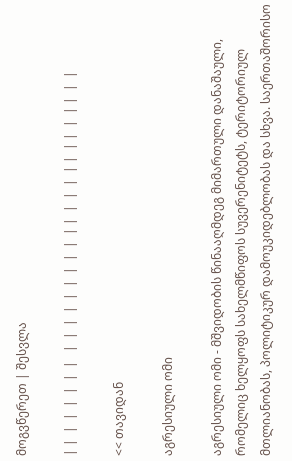მოგვწერეთ | შესვლა

| |  |  |  |  |  |  |   |  |  |  |  |  |  |  |  |  | |  |  |  |  | |  | |  |  | |  |  |

<< თავიდან

აგრესიული ომი

აგრესიული ომი - მშვიდობის წინააღმდეგ მიმართული დანაშაული, რომელიც ხელყოფს სახელმწიფოს სუვერენიტეტს, ტერიტორიულ მთლიანობას, პოლიტიკურ დამოუკიდებლობას და სხვა. საერთაშორისო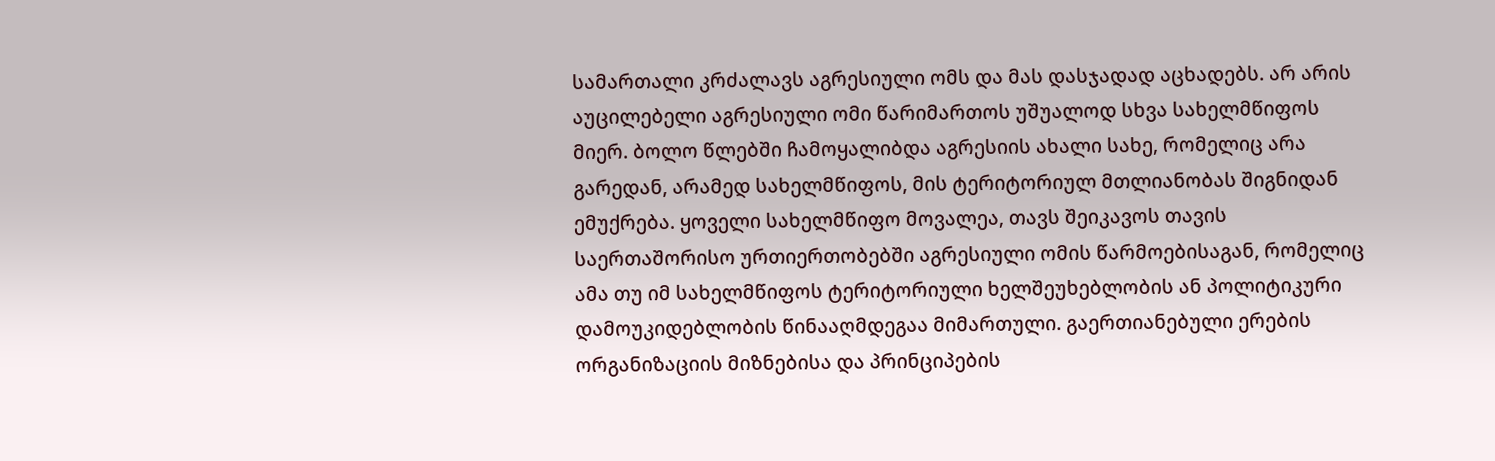სამართალი კრძალავს აგრესიული ომს და მას დასჯადად აცხადებს. არ არის აუცილებელი აგრესიული ომი წარიმართოს უშუალოდ სხვა სახელმწიფოს მიერ. ბოლო წლებში ჩამოყალიბდა აგრესიის ახალი სახე, რომელიც არა გარედან, არამედ სახელმწიფოს, მის ტერიტორიულ მთლიანობას შიგნიდან ემუქრება. ყოველი სახელმწიფო მოვალეა, თავს შეიკავოს თავის საერთაშორისო ურთიერთობებში აგრესიული ომის წარმოებისაგან, რომელიც ამა თუ იმ სახელმწიფოს ტერიტორიული ხელშეუხებლობის ან პოლიტიკური დამოუკიდებლობის წინააღმდეგაა მიმართული. გაერთიანებული ერების ორგანიზაციის მიზნებისა და პრინციპების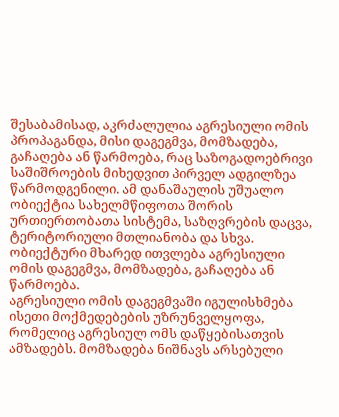შესაბამისად, აკრძალულია აგრესიული ომის პროპაგანდა, მისი დაგეგმვა, მომზადება, გაჩაღება ან წარმოება, რაც საზოგადოებრივი საშიშროების მიხედვით პირველ ადგილზეა წარმოდგენილი. ამ დანაშაულის უშუალო ობიექტია სახელმწიფოთა შორის ურთიერთობათა სისტემა, საზღვრების დაცვა, ტერიტორიული მთლიანობა და სხვა. ობიექტური მხარედ ითვლება აგრესიული ომის დაგეგმვა, მომზადება, გაჩაღება ან წარმოება.
აგრესიული ომის დაგეგმვაში იგულისხმება ისეთი მოქმედებების უზრუნველყოფა, რომელიც აგრესიულ ომს დაწყებისათვის ამზადებს. მომზადება ნიშნავს არსებული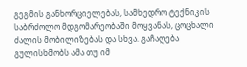გეგმის განხორციელებას, სამხედრო ტექნიკის საბრძოლო მდგომარეობაში მოყვანას, ცოცხალი ძალის მობილიზებას და სხვა. გაჩაღება გულისხმობს ამა თუ იმ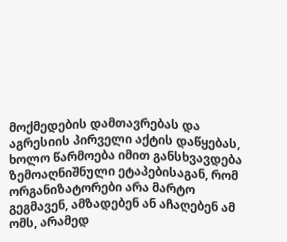მოქმედების დამთავრებას და აგრესიის პირველი აქტის დაწყებას, ხოლო წარმოება იმით განსხვავდება ზემოაღნიშნული ეტაპებისაგან, რომ ორგანიზატორები არა მარტო გეგმავენ, ამზადებენ ან აჩაღებენ ამ ომს, არამედ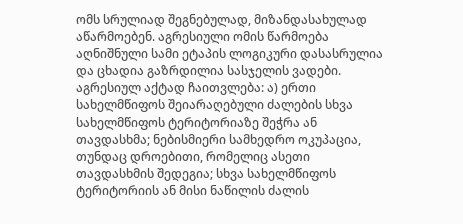ომს სრულიად შეგნებულად, მიზანდასახულად აწარმოებენ. აგრესიული ომის წარმოება აღნიშნული სამი ეტაპის ლოგიკური დასასრულია და ცხადია გაზრდილია სასჯელის ვადები.
აგრესიულ აქტად ჩაითვლება: ა) ერთი სახელმწიფოს შეიარაღებული ძალების სხვა სახელმწიფოს ტერიტორიაზე შეჭრა ან თავდასხმა; ნებისმიერი სამხედრო ოკუპაცია, თუნდაც დროებითი, რომელიც ასეთი თავდასხმის შედეგია; სხვა სახელმწიფოს ტერიტორიის ან მისი ნაწილის ძალის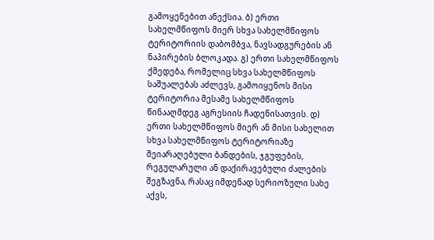გამოყენებით ანექსია. ბ) ერთი სახელმწიფოს მიერ სხვა სახელმწიფოს ტერიტორიის დაბომბვა, ნავსადგურების ან ნაპირების ბლოკადა. გ) ერთი სახელმწიფოს ქმედება, რომელიც სხვა სახელმწიფოს საშუალებას აძლევს, გამოიყენოს მისი ტერიტორია მესამე სახელმწიფოს წინააღმდეგ აგრესიის ჩადენისათვის. დ) ერთი სახელმწიფოს მიერ ან მისი სახელით სხვა სახელმწიფოს ტერიტორიაზე შეიარაღებული ბანდების, ჯგუფების, რეგულარული ან დაქირავებული ძალების შეგზავნა, რასაც იმდენად სერიოზული სახე აქვს,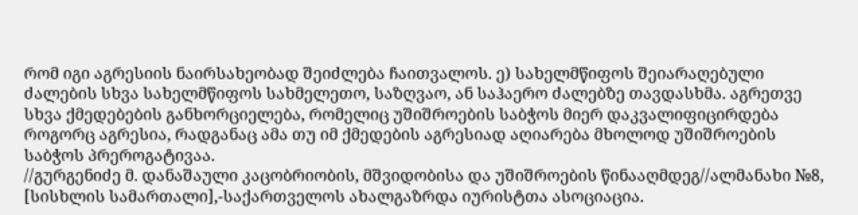რომ იგი აგრესიის ნაირსახეობად შეიძლება ჩაითვალოს. ე) სახელმწიფოს შეიარაღებული ძალების სხვა სახელმწიფოს სახმელეთო, საზღვაო, ან საჰაერო ძალებზე თავდასხმა. აგრეთვე სხვა ქმედებების განხორციელება, რომელიც უშიშროების საბჭოს მიერ დაკვალიფიცირდება როგორც აგრესია, რადგანაც ამა თუ იმ ქმედების აგრესიად აღიარება მხოლოდ უშიშროების საბჭოს პრეროგატივაა.
//გურგენიძე მ. დანაშაული კაცობრიობის, მშვიდობისა და უშიშროების წინააღმდეგ//ალმანახი №8, [სისხლის სამართალი],-საქართველოს ახალგაზრდა იურისტთა ასოციაცია.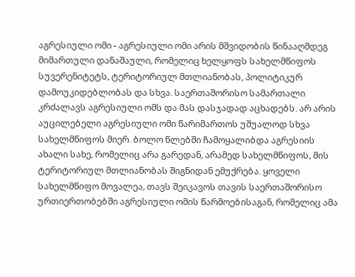აგრესიული ომი - აგრესიული ომი არის მშვიდობის წინააღმდეგ მიმართული დანაშაული, რომელიც ხელყოფს სახელმწიფოს სუვერენიტეტს, ტერიტორიულ მთლიანობას, პოლიტიკურ დამოუკიდებლობას და სხვა. საერთაშორისო სამართალი კრძალავს აგრესიული ომს და მას დასჯადად აცხადებს. არ არის აუცილებელი აგრესიული ომი წარიმართოს უშუალოდ სხვა სახელმწიფოს მიერ. ბოლო წლებში ჩამოყალიბდა აგრესიის ახალი სახე, რომელიც არა გარედან, არამედ სახელმწიფოს, მის ტერიტორიულ მთლიანობას შიგნიდან ემუქრება. ყოველი სახელმწიფო მოვალეა, თავს შეიკავოს თავის საერთაშორისო ურთიერთობებში აგრესიული ომის წარმოებისაგან, რომელიც ამა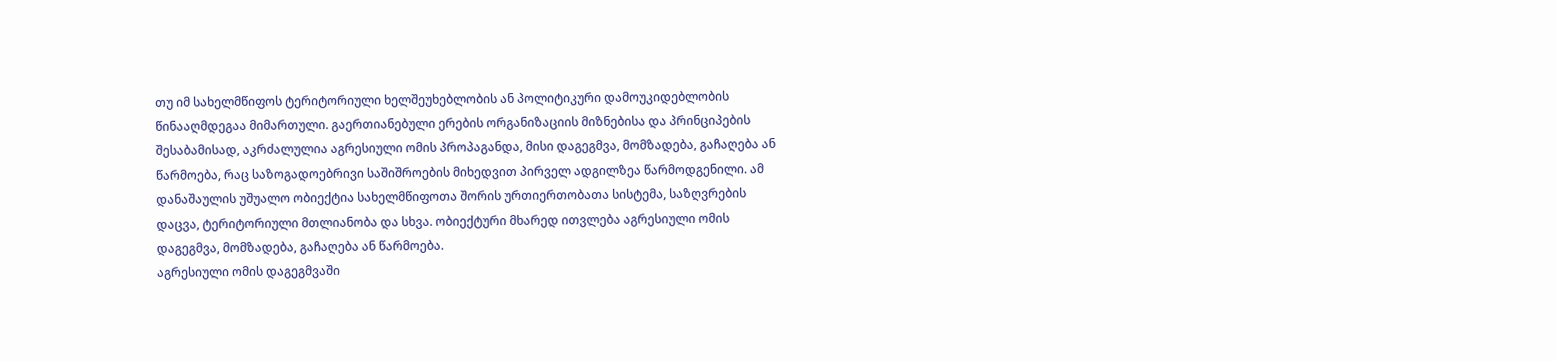თუ იმ სახელმწიფოს ტერიტორიული ხელშეუხებლობის ან პოლიტიკური დამოუკიდებლობის წინააღმდეგაა მიმართული. გაერთიანებული ერების ორგანიზაციის მიზნებისა და პრინციპების შესაბამისად, აკრძალულია აგრესიული ომის პროპაგანდა, მისი დაგეგმვა, მომზადება, გაჩაღება ან წარმოება, რაც საზოგადოებრივი საშიშროების მიხედვით პირველ ადგილზეა წარმოდგენილი. ამ დანაშაულის უშუალო ობიექტია სახელმწიფოთა შორის ურთიერთობათა სისტემა, საზღვრების დაცვა, ტერიტორიული მთლიანობა და სხვა. ობიექტური მხარედ ითვლება აგრესიული ომის დაგეგმვა, მომზადება, გაჩაღება ან წარმოება.
აგრესიული ომის დაგეგმვაში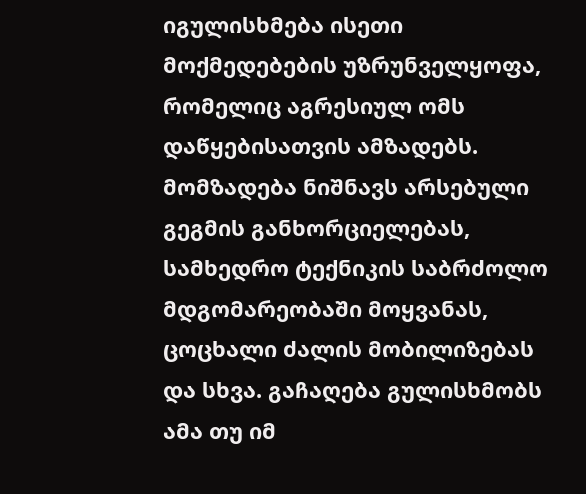იგულისხმება ისეთი მოქმედებების უზრუნველყოფა, რომელიც აგრესიულ ომს დაწყებისათვის ამზადებს. მომზადება ნიშნავს არსებული გეგმის განხორციელებას, სამხედრო ტექნიკის საბრძოლო მდგომარეობაში მოყვანას, ცოცხალი ძალის მობილიზებას და სხვა. გაჩაღება გულისხმობს ამა თუ იმ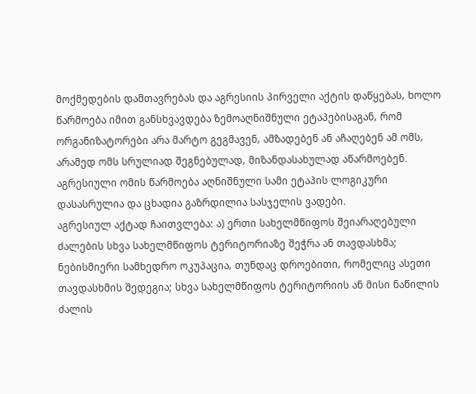მოქმედების დამთავრებას და აგრესიის პირველი აქტის დაწყებას, ხოლო წარმოება იმით განსხვავდება ზემოაღნიშნული ეტაპებისაგან, რომ ორგანიზატორები არა მარტო გეგმავენ, ამზადებენ ან აჩაღებენ ამ ომს, არამედ ომს სრულიად შეგნებულად, მიზანდასახულად აწარმოებენ. აგრესიული ომის წარმოება აღნიშნული სამი ეტაპის ლოგიკური დასასრულია და ცხადია გაზრდილია სასჯელის ვადები.
აგრესიულ აქტად ჩაითვლება: ა) ერთი სახელმწიფოს შეიარაღებული ძალების სხვა სახელმწიფოს ტერიტორიაზე შეჭრა ან თავდასხმა; ნებისმიერი სამხედრო ოკუპაცია, თუნდაც დროებითი, რომელიც ასეთი თავდასხმის შედეგია; სხვა სახელმწიფოს ტერიტორიის ან მისი ნაწილის ძალის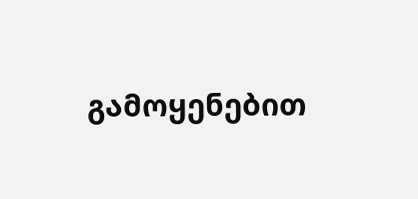გამოყენებით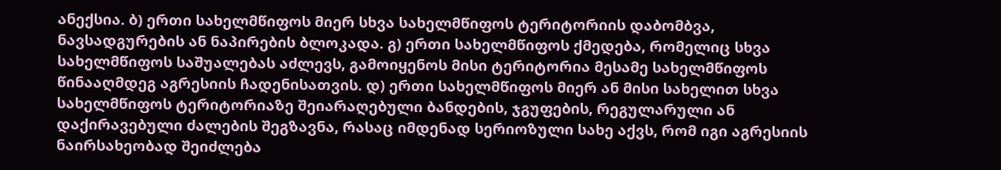ანექსია. ბ) ერთი სახელმწიფოს მიერ სხვა სახელმწიფოს ტერიტორიის დაბომბვა, ნავსადგურების ან ნაპირების ბლოკადა. გ) ერთი სახელმწიფოს ქმედება, რომელიც სხვა სახელმწიფოს საშუალებას აძლევს, გამოიყენოს მისი ტერიტორია მესამე სახელმწიფოს წინააღმდეგ აგრესიის ჩადენისათვის. დ) ერთი სახელმწიფოს მიერ ან მისი სახელით სხვა სახელმწიფოს ტერიტორიაზე შეიარაღებული ბანდების, ჯგუფების, რეგულარული ან დაქირავებული ძალების შეგზავნა, რასაც იმდენად სერიოზული სახე აქვს, რომ იგი აგრესიის ნაირსახეობად შეიძლება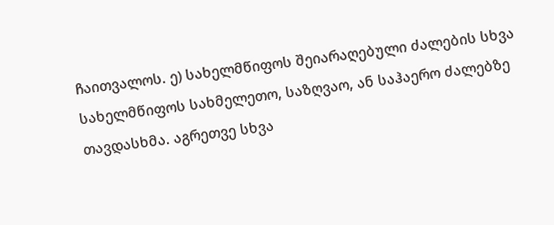ჩაითვალოს. ე) სახელმწიფოს შეიარაღებული ძალების სხვა სახელმწიფოს სახმელეთო, საზღვაო, ან საჰაერო ძალებზე თავდასხმა. აგრეთვე სხვა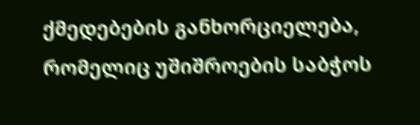ქმედებების განხორციელება, რომელიც უშიშროების საბჭოს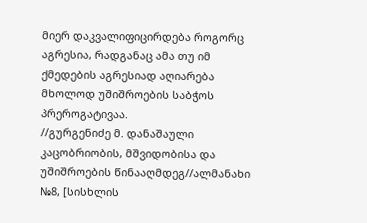მიერ დაკვალიფიცირდება როგორც აგრესია, რადგანაც ამა თუ იმ ქმედების აგრესიად აღიარება მხოლოდ უშიშროების საბჭოს პრეროგატივაა.
//გურგენიძე მ. დანაშაული კაცობრიობის, მშვიდობისა და უშიშროების წინააღმდეგ//ალმანახი №8, [სისხლის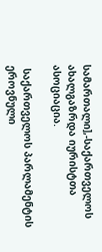სამართალი],-საქართველოს ახალგაზრდა იურისტთა ასოციაცია.

 საქართველოს პარლამენტის ეროვნული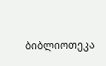ბიბლიოთეკა